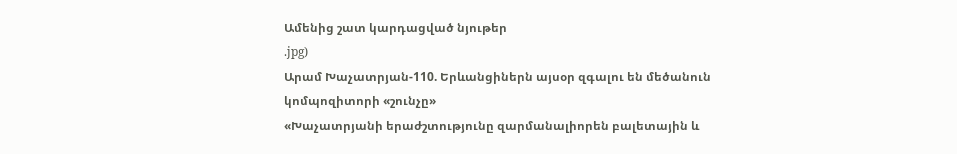Ամենից շատ կարդացված նյութեր
.jpg)
Արամ Խաչատրյան-110. Երևանցիներն այսօր զգալու են մեծանուն կոմպոզիտորի «շունչը»
«Խաչատրյանի երաժշտությունը զարմանալիորեն բալետային և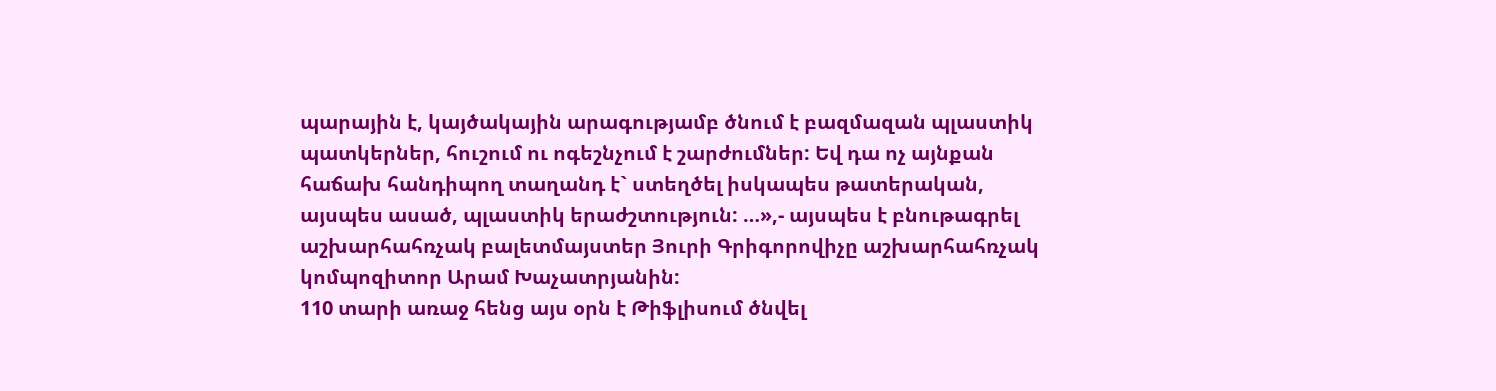պարային է, կայծակային արագությամբ ծնում է բազմազան պլաստիկ պատկերներ, հուշում ու ոգեշնչում է շարժումներ: Եվ դա ոչ այնքան հաճախ հանդիպող տաղանդ է` ստեղծել իսկապես թատերական, այսպես ասած, պլաստիկ երաժշտություն: …»,- այսպես է բնութագրել աշխարհահռչակ բալետմայստեր Յուրի Գրիգորովիչը աշխարհահռչակ կոմպոզիտոր Արամ Խաչատրյանին:
110 տարի առաջ հենց այս օրն է Թիֆլիսում ծնվել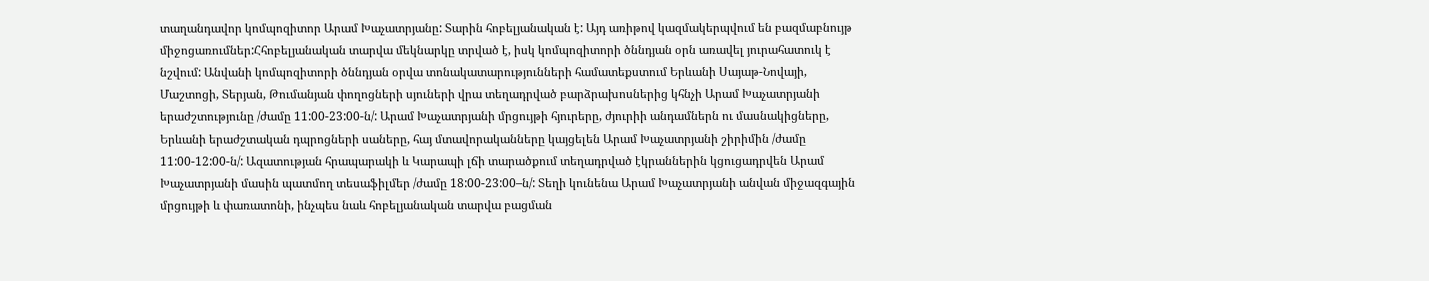տաղանդավոր կոմպոզիտոր Արամ Խաչատրյանը: Տարին հոբելյանական է: Այդ առիթով կազմակերպվում են բազմաբնույթ միջոցառումներ:Հհոբելյանական տարվա մեկնարկը տրված է, իսկ կոմպոզիտորի ծննդյան օրն առավել յուրահատուկ է նշվում: Անվանի կոմպոզիտորի ծննդյան օրվա տոնակատարությունների համատեքստում Երևանի Սայաթ-Նովայի, Մաշտոցի, Տերյան, Թումանյան փողոցների սյուների վրա տեղադրված բարձրախոսներից կհնչի Արամ Խաչատրյանի երաժշտությունը /ժամը 11:00-23:00-ն/: Արամ Խաչատրյանի մրցույթի հյուրերը, ժյուրիի անդամներն ու մասնակիցները, Երևանի երաժշտական դպրոցների սաները, հայ մտավորականները կայցելեն Արամ Խաչատրյանի շիրիմին /ժամը 11:00-12:00-ն/: Ազատության հրապարակի և Կարապի լճի տարածքում տեղադրված էկրաններին կցուցադրվեն Արամ Խաչատրյանի մասին պատմող տեսաֆիլմեր /ժամը 18:00-23:00–ն/: Տեղի կունենա Արամ Խաչատրյանի անվան միջազգային մրցույթի և փառատոնի, ինչպես նաև հոբելյանական տարվա բացման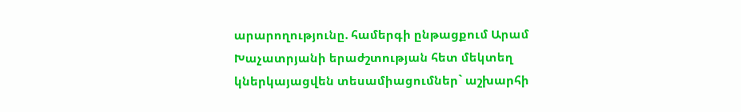արարողությունը. համերգի ընթացքում Արամ Խաչատրյանի երաժշտության հետ մեկտեղ կներկայացվեն տեսամիացումներ` աշխարհի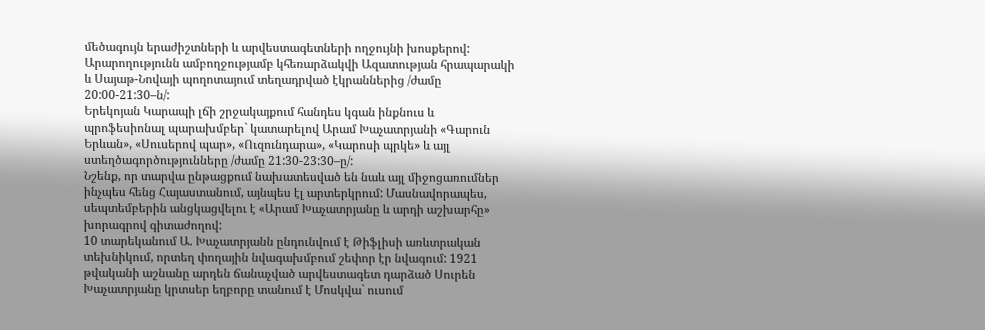մեծագույն երաժիշտների և արվեստագետների ողջույնի խոսքերով: Արարողությունն ամբողջությամբ կհեռարձակվի Ազատության հրապարակի և Սայաթ-Նովայի պողոտայում տեղադրված էկրաններից /ժամը 20:00-21:30–ն/:
Երեկոյան Կարապի լճի շրջակայքում հանդես կգան ինքնուս և պրոֆեսիոնալ պարախմբեր` կատարելով Արամ Խաչատրյանի «Գարուն Երևան», «Սուսերով պար», «Ուզունդարա», «Կարոսի պրկե» և այլ ստեղծագործությունները /ժամը 21:30-23:30–ը/:
Նշենք, որ տարվա ընթացքում նախատեսված են նաև այլ միջոցառումներ ինչպես հենց Հայաստանում, այնպես էլ արտերկրում: Մասնավորապես, սեպտեմբերին անցկացվելու է «Արամ Խաչատրյանը և արդի աշխարհը» խորագրով գիտաժողով:
10 տարեկանում Ա. Խաչատրյանն ընդունվում է Թիֆլիսի առևտրական տեխնիկում, որտեղ փողային նվագախմբում շեփոր էր նվագում: 1921 թվականի աշնանը արդեն ճանաչված արվեստագետ դարձած Սուրեն Խաչատրյանը կրտսեր եղբորը տանում է Մոսկվա` ուսում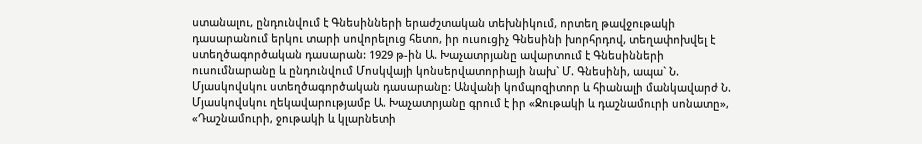ստանալու, ընդունվում է Գնեսինների երաժշտական տեխնիկում, որտեղ թավջութակի դասարանում երկու տարի սովորելուց հետո, իր ուսուցիչ Գնեսինի խորհրդով, տեղափոխվել է ստեղծագործական դասարան: 1929 թ-ին Ա. Խաչատրյանը ավարտում է Գնեսինների ուսումնարանը և ընդունվում Մոսկվայի կոնսերվատորիայի նախ` Մ. Գնեսինի, ապա` Ն. Մյասկովսկու ստեղծագործական դասարանը: Անվանի կոմպոզիտոր և հիանալի մանկավարժ Ն. Մյասկովսկու ղեկավարությամբ Ա. Խաչատրյանը գրում է իր «Ջութակի և դաշնամուրի սոնատը», «Դաշնամուրի, ջութակի և կլարնետի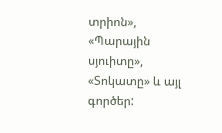տրիոն», «Պարային սյուիտը», «Տոկատը» և այլ գործեր: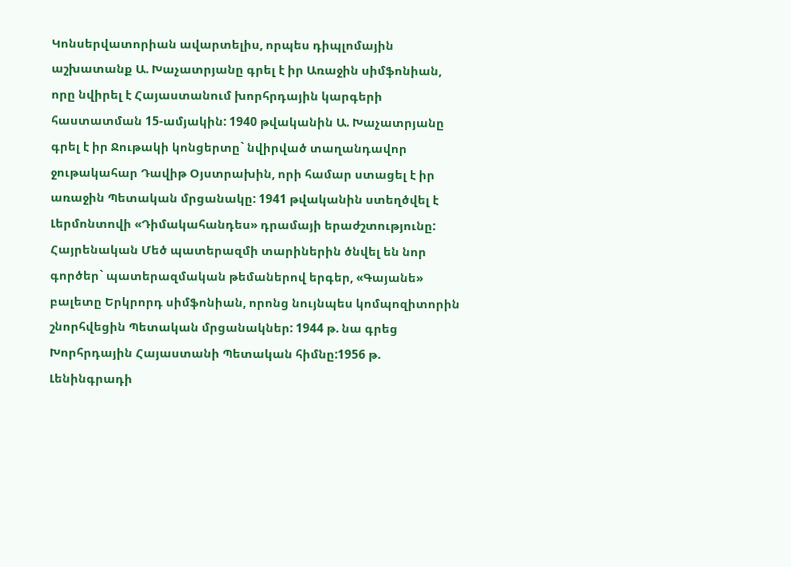Կոնսերվատորիան ավարտելիս, որպես դիպլոմային աշխատանք Ա. Խաչատրյանը գրել է իր Առաջին սիմֆոնիան, որը նվիրել է Հայաստանում խորհրդային կարգերի հաստատման 15-ամյակին: 1940 թվականին Ա. Խաչատրյանը գրել է իր Ջութակի կոնցերտը` նվիրված տաղանդավոր ջութակահար Դավիթ Օյստրախին, որի համար ստացել է իր առաջին Պետական մրցանակը: 1941 թվականին ստեղծվել է Լերմոնտովի «Դիմակահանդես» դրամայի երաժշտությունը:
Հայրենական Մեծ պատերազմի տարիներին ծնվել են նոր գործեր` պատերազմական թեմաներով երգեր, «Գայանե» բալետը Երկրորդ սիմֆոնիան, որոնց նույնպես կոմպոզիտորին շնորհվեցին Պետական մրցանակներ: 1944 թ. նա գրեց Խորհրդային Հայաստանի Պետական հիմնը:1956 թ. Լենինգրադի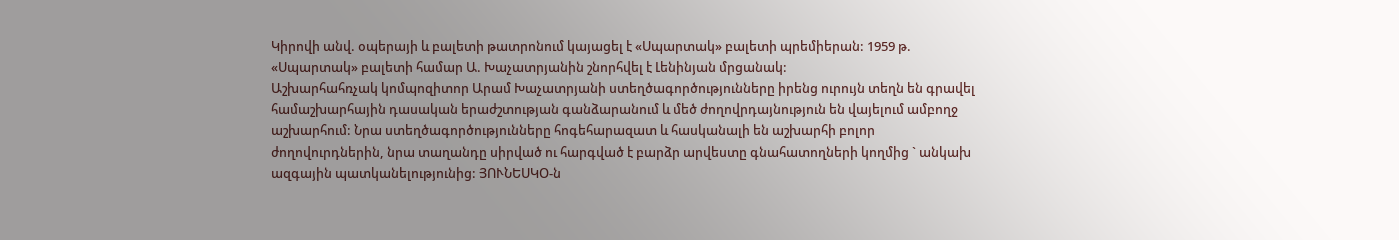Կիրովի անվ. օպերայի և բալետի թատրոնում կայացել է «Սպարտակ» բալետի պրեմիերան: 1959 թ. «Սպարտակ» բալետի համար Ա. Խաչատրյանին շնորհվել է Լենինյան մրցանակ:
Աշխարհահռչակ կոմպոզիտոր Արամ Խաչատրյանի ստեղծագործությունները իրենց ուրույն տեղն են գրավել համաշխարհային դասական երաժշտության գանձարանում և մեծ ժողովրդայնություն են վայելում ամբողջ աշխարհում: Նրա ստեղծագործությունները հոգեհարազատ և հասկանալի են աշխարհի բոլոր ժողովուրդներին, նրա տաղանդը սիրված ու հարգված է բարձր արվեստը գնահատողների կողմից ` անկախ ազգային պատկանելությունից: ՅՈՒՆԵՍԿՕ-ն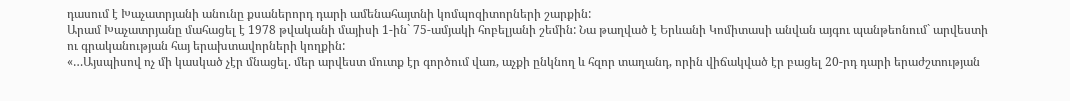դասում է Խաչատրյանի անունը քսաներորդ դարի ամենահայտնի կոմպոզիտորների շարքին:
Արամ Խաչատրյանը մահացել է 1978 թվականի մայիսի 1-ին` 75-ամյակի հոբելյանի շեմին: Նա թաղված է Երևանի Կոմիտասի անվան այգու պանթեոնում` արվեստի ու գրականության հայ երախտավորների կողքին:
«…Այսպիսով ոչ մի կասկած չէր մնացել. մեր արվեստ մուտք էր գործում վառ, աչքի ընկնող և հզոր տաղանդ, որին վիճակված էր բացել 20-րդ դարի երաժշտության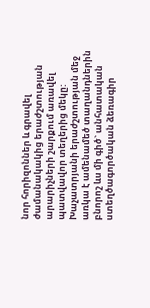նոր հորիզոններ և գրավել ժամանակակից երաժշտության արարիչների շարքում առավել պատվավոր տեղերից մեկը: Խաչատրյանի երաժշտության մեջ առկա է ամենամեծ տաղանդներին բնորոշ ևս մի գիծ` անհատական ստեղծագործական ձեռագիր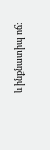և ինքնատիպ ոճ: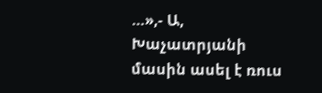…»,- Ա, Խաչատրյանի մասին ասել է ռուս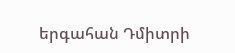երգահան Դմիտրի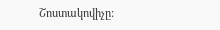Շոստակովիչը: